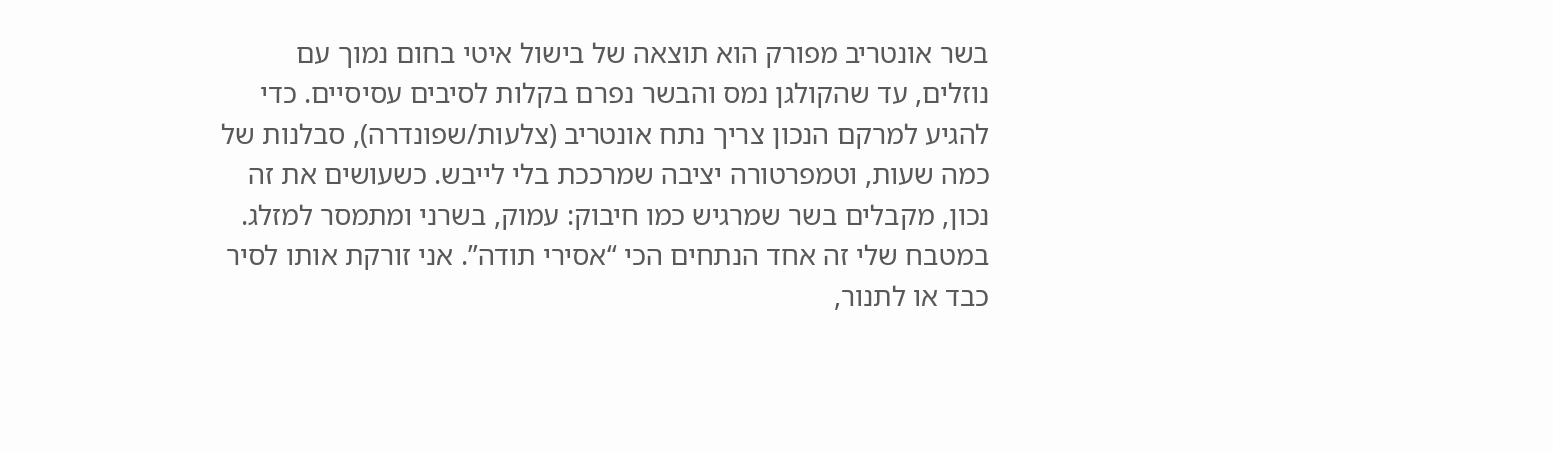בשר אונטריב מפורק הוא תוצאה של בישול איטי בחום נמוך עם נוזלים, עד שהקולגן נמס והבשר נפרם בקלות לסיבים עסיסיים. כדי להגיע למרקם הנכון צריך נתח אונטריב (צלעות/שפונדרה), סבלנות של כמה שעות, וטמפרטורה יציבה שמרככת בלי לייבש. כשעושים את זה נכון, מקבלים בשר שמרגיש כמו חיבוק: עמוק, בשרני ומתמסר למזלג.
במטבח שלי זה אחד הנתחים הכי “אסירי תודה”. אני זורקת אותו לסיר כבד או לתנור,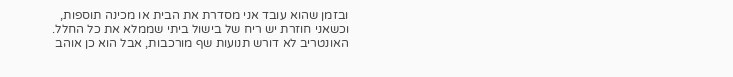ובזמן שהוא עובד אני מסדרת את הבית או מכינה תוספות, וכשאני חוזרת יש ריח של בישול ביתי שממלא את כל החלל. האונטריב לא דורש תנועות שף מורכבות, אבל הוא כן אוהב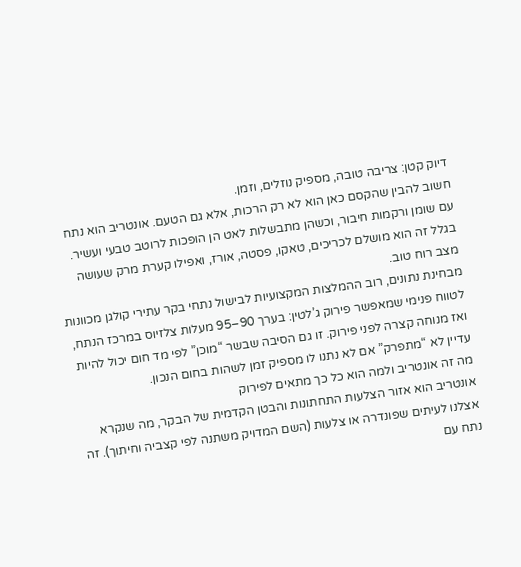דיוק קטן: צריבה טובה, מספיק נוזלים, וזמן.
חשוב להבין שהקסם כאן הוא לא רק הרכות, אלא גם הטעם. אונטריב הוא נתח עם שומן ורקמות חיבור, וכשהן מתבשלות לאט הן הופכות לרוטב טבעי ועשיר. בגלל זה הוא מושלם לכריכים, טאקו, פסטה, אורז, ואפילו קערת מרק שעושה מצב רוח טוב.
מבחינת נתונים, רוב ההמלצות המקצועיות לבישול נתחי בקר עתירי קולגן מכוונות לטווח פנימי שמאפשר פירוק ג’לטין: בערך 90–95 מעלות צלזיוס במרכז הנתח, ואז מנוחה קצרה לפני פירוק. זו גם הסיבה שבשר “מוכן” לפי מד חום יכול להיות עדיין לא “מתפרק” אם לא נתנו לו מספיק זמן לשהות בחום הנכון.
מה זה אונטריב ולמה הוא כל כך מתאים לפירוק
אונטריב הוא אזור הצלעות התחתונות והבטן הקדמית של הבקר, מה שנקרא אצלנו לעיתים שפונדרה או צלעות (השם המדויק משתנה לפי קצביה וחיתוך). זה נתח עם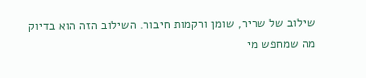שילוב של שריר, שומן ורקמות חיבור. השילוב הזה הוא בדיוק מה שמחפש מי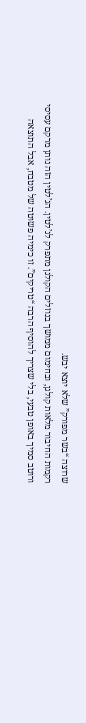שרוצה “בשר מפורק” שלא יוצא יבש.
רקמות החיבור מלאות קולגן, ובחימום ממושך בנוזלים הקולגן מתפרק לג’לטין. הג’לטין הזה נותן מרקם עסיסי ורוטב סמיך באופן טבעי, בלי שצריך להוסיף הרבה “טריקים”. זו כימיה פשוטה של מטבח, אבל התוצאה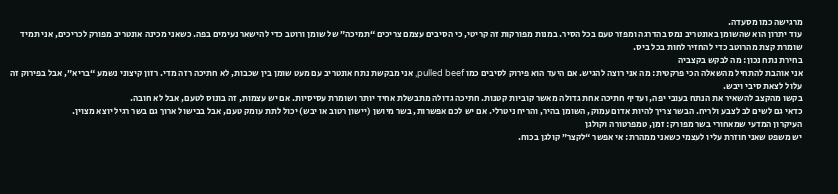מרגישה כמו מסעדה.
עוד יתרון הוא שהשומן באונטריב נמס בהדרגה ומפזר טעם בכל הסיר. במנות מפורקות זה קריטי, כי הסיבים עצמם צריכים “תמיכה” של שומן ורוטב כדי להישאר נעימים בפה. כשאני מכינה אונטריב מפורק לכריכים, אני תמיד שומרת קצת מהרוטב כדי להחזיר לחות בכל ביס.
בחירת נתח נכון: מה לבקש בקצביה
אני אוהבת להתחיל מהשאלה הכי פרקטית: מה אני רוצה להגיש. אם היעד הוא פירוק לסיבים כמו pulled beef, אני מבקשת נתח אונטריב עם מעט שומן בין שכבות, לא חתיכה רזה מדי. רזון קיצוני נשמע “בריא”, אבל בפירוק זה עלול לצאת סיבי ויבש.
בקשו מהקצב להשאיר את הנתח בעובי יפה, ועדיף חתיכה אחת גדולה מאשר קוביות קטנות. חתיכה גדולה מתבשלת אחיד יותר ושומרת עסיסיות. אם יש עצמות, זה בונוס לטעם, אבל לא חובה.
כדאי גם לשים לב לצבע ולריח. הבשר צריך להיות אדום עמוק, השומן בהיר, והריח ניטרלי. אם יש לכם אפשרות, בשר מיושן (יישון רטוב או יבש) יכול לתת עומק טעם, אבל בבישול ארוך גם בשר רגיל יוצא מצוין.
העיקרון המדעי שמאחורי בשר מפורק: זמן, טמפרטורה וקולגן
יש משפט שאני חוזרת עליו לעצמי כשאני ממהרת: אי אפשר “לקצר” קולגן בכוח.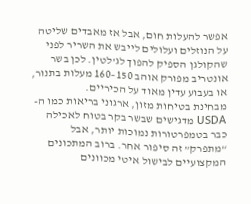אפשר להעלות חום, אבל אז מאבדים שליטה על הנוזלים ועלולים לייבש את השריר לפני שהקולגן הספיק להפוך לג’לטין. לכן בשר אונטריב מפורק אוהב 150–160 מעלות בתנור, או בעבוע עדין מאוד על הכיריים.
מבחינת בטיחות מזון, ארגוני בריאות כמו ה-USDA מדגישים שבשר בקר בטוח לאכילה כבר בטמפרטורות נמוכות יותר, אבל “מתפרק” זה סיפור אחר. ברוב המתכונים המקצועיים לבישול איטי מכוונים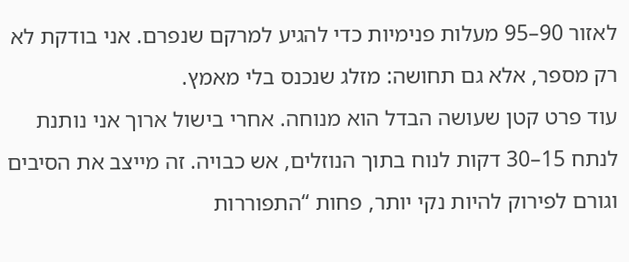לאזור 90–95 מעלות פנימיות כדי להגיע למרקם שנפרם. אני בודקת לא רק מספר, אלא גם תחושה: מזלג שנכנס בלי מאמץ.
עוד פרט קטן שעושה הבדל הוא מנוחה. אחרי בישול ארוך אני נותנת לנתח 15–30 דקות לנוח בתוך הנוזלים, אש כבויה. זה מייצב את הסיבים וגורם לפירוק להיות נקי יותר, פחות “התפוררות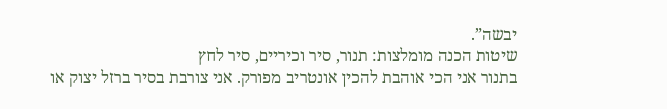יבשה”.
שיטות הכנה מומלצות: תנור, סיר וכיריים, סיר לחץ
בתנור אני הכי אוהבת להכין אונטריב מפורק. אני צורבת בסיר ברזל יצוק או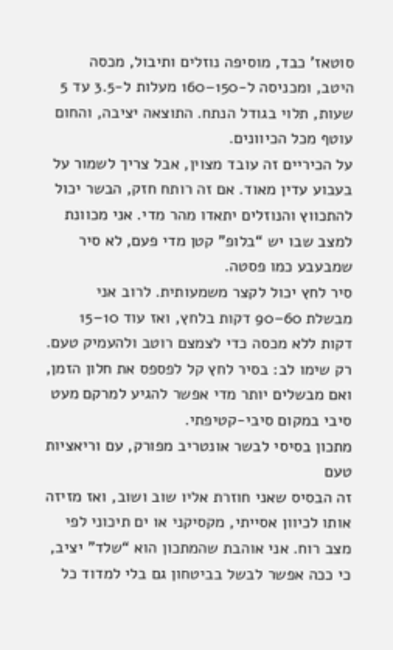סוטאז’ כבד, מוסיפה נוזלים ותיבול, מכסה היטב, ומכניסה ל-150–160 מעלות ל-3.5 עד 5 שעות, תלוי בגודל הנתח. התוצאה יציבה, והחום עוטף מכל הכיוונים.
על הכיריים זה עובד מצוין, אבל צריך לשמור על בעבוע עדין מאוד. אם זה רותח חזק, הבשר יכול להתכווץ והנוזלים יתאדו מהר מדי. אני מכוונת למצב שבו יש “בלופ” קטן מדי פעם, לא סיר שמבעבע כמו פסטה.
סיר לחץ יכול לקצר משמעותית. לרוב אני מבשלת 60–90 דקות בלחץ, ואז עוד 10–15 דקות ללא מכסה כדי לצמצם רוטב ולהעמיק טעם. רק שימו לב: בסיר לחץ קל לפספס את חלון הזמן, ואם מבשלים יותר מדי אפשר להגיע למרקם מעט סיבי במקום סיבי-קטיפתי.
מתכון בסיסי לבשר אונטריב מפורק, עם וריאציות טעם
זה הבסיס שאני חוזרת אליו שוב ושוב, ואז מזיזה אותו לכיוון אסייתי, מקסיקני או ים תיכוני לפי מצב רוח. אני אוהבת שהמתכון הוא “שלד” יציב, כי ככה אפשר לבשל בביטחון גם בלי למדוד כל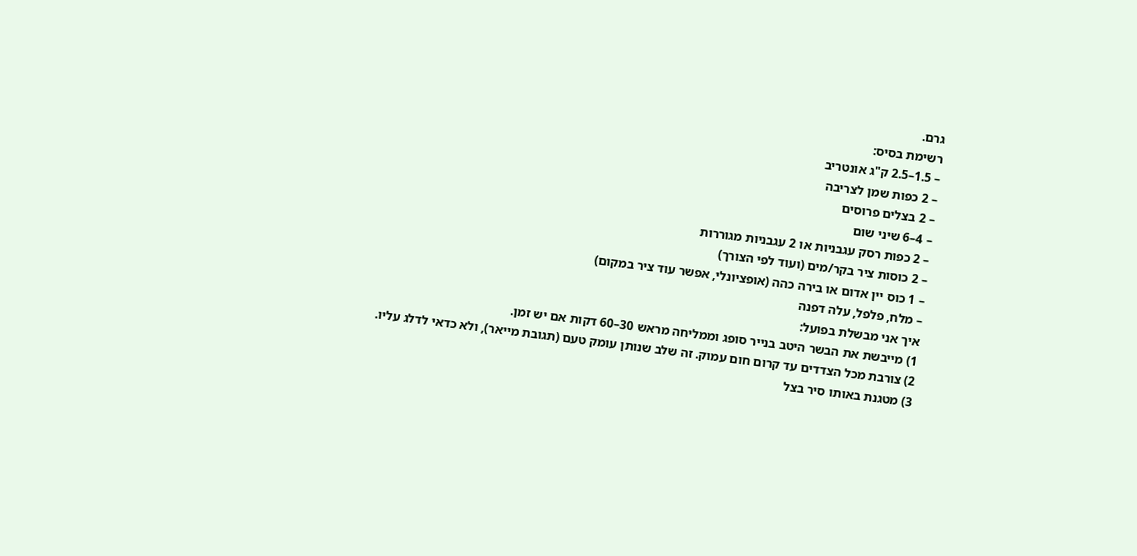גרם.
רשימת בסיס:
– 1.5–2.5 ק"ג אונטריב
– 2 כפות שמן לצריבה
– 2 בצלים פרוסים
– 4–6 שיני שום
– 2 כפות רסק עגבניות או 2 עגבניות מגוררות
– 2 כוסות ציר בקר/מים (ועוד לפי הצורך)
– 1 כוס יין אדום או בירה כהה (אופציונלי, אפשר עוד ציר במקום)
– מלח, פלפל, עלה דפנה
איך אני מבשלת בפועל:
1) מייבשת את הבשר היטב בנייר סופג וממליחה מראש 30–60 דקות אם יש זמן.
2) צורבת מכל הצדדים עד קרום חום עמוק. זה שלב שנותן עומק טעם (תגובת מייאר), ולא כדאי לדלג עליו.
3) מטגנת באותו סיר בצל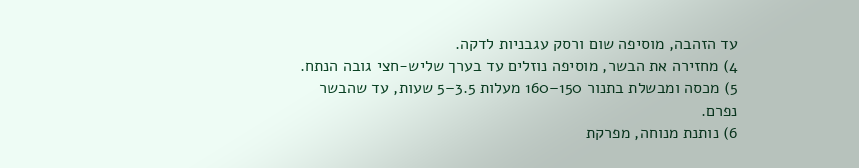עד הזהבה, מוסיפה שום ורסק עגבניות לדקה.
4) מחזירה את הבשר, מוסיפה נוזלים עד בערך שליש-חצי גובה הנתח.
5) מכסה ומבשלת בתנור 150–160 מעלות 3.5–5 שעות, עד שהבשר נפרם.
6) נותנת מנוחה, מפרקת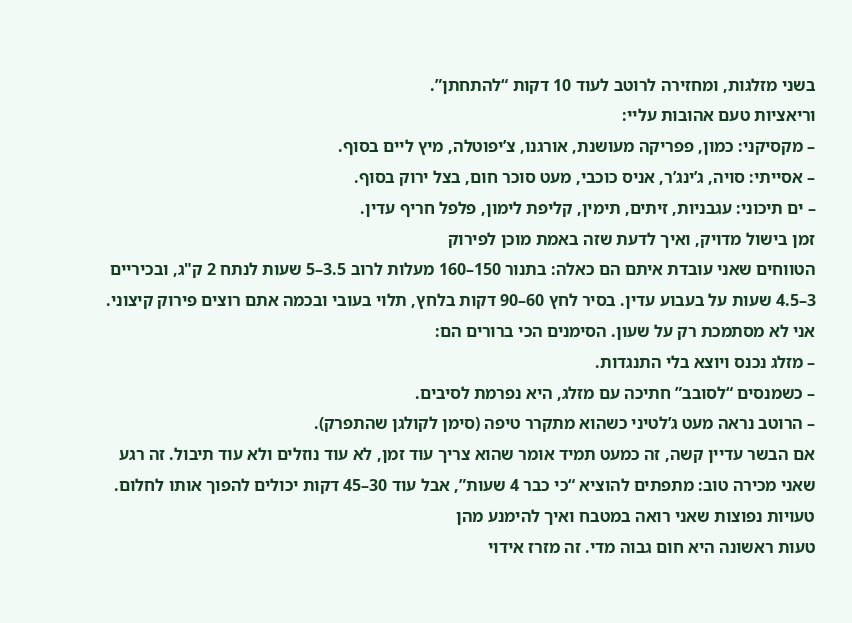בשני מזלגות, ומחזירה לרוטב לעוד 10 דקות “להתחתן”.
וריאציות טעם אהובות עליי:
– מקסיקני: כמון, פפריקה מעושנת, אורגנו, צ’יפוטלה, מיץ ליים בסוף.
– אסייתי: סויה, ג’ינג’ר, אניס כוכבי, מעט סוכר חום, בצל ירוק בסוף.
– ים תיכוני: עגבניות, זיתים, תימין, קליפת לימון, פלפל חריף עדין.
זמן בישול מדויק, ואיך לדעת שזה באמת מוכן לפירוק
הטווחים שאני עובדת איתם הם כאלה: בתנור 150–160 מעלות לרוב 3.5–5 שעות לנתח 2 ק"ג, ובכיריים 3–4.5 שעות על בעבוע עדין. בסיר לחץ 60–90 דקות בלחץ, תלוי בעובי ובכמה אתם רוצים פירוק קיצוני.
אני לא מסתמכת רק על שעון. הסימנים הכי ברורים הם:
– מזלג נכנס ויוצא בלי התנגדות.
– כשמנסים “לסובב” חתיכה עם מזלג, היא נפרמת לסיבים.
– הרוטב נראה מעט ג’לטיני כשהוא מתקרר טיפה (סימן לקולגן שהתפרק).
אם הבשר עדיין קשה, זה כמעט תמיד אומר שהוא צריך עוד זמן, לא עוד נוזלים ולא עוד תיבול. זה רגע שאני מכירה טוב: מתפתים להוציא “כי כבר 4 שעות”, אבל עוד 30–45 דקות יכולים להפוך אותו לחלום.
טעויות נפוצות שאני רואה במטבח ואיך להימנע מהן
טעות ראשונה היא חום גבוה מדי. זה מזרז אידוי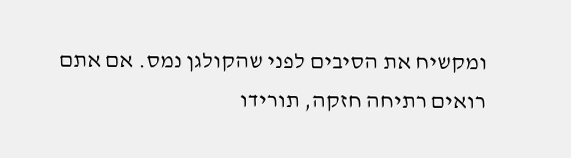ומקשיח את הסיבים לפני שהקולגן נמס. אם אתם רואים רתיחה חזקה, תורידו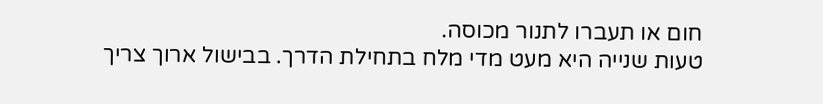חום או תעברו לתנור מכוסה.
טעות שנייה היא מעט מדי מלח בתחילת הדרך. בבישול ארוך צריך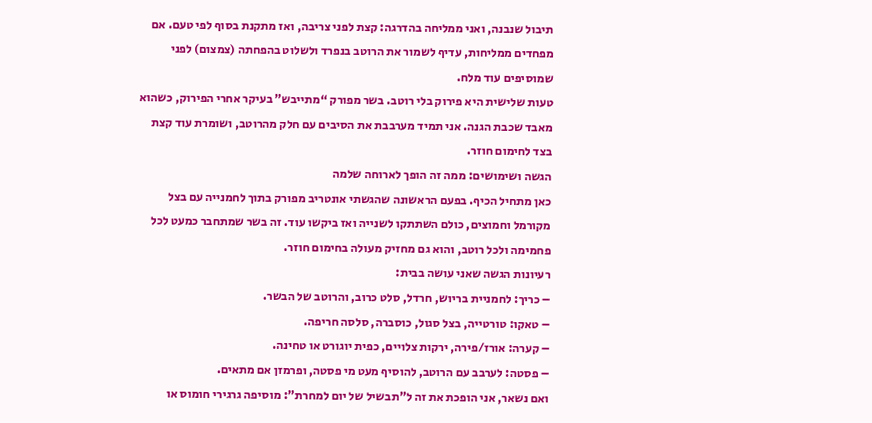תיבול שנבנה, ואני ממליחה בהדרגה: קצת לפני צריבה, ואז מתקנת בסוף לפי טעם. אם מפחדים ממליחות, עדיף לשמור את הרוטב בנפרד ולשלוט בהפחתה (צמצום) לפני שמוסיפים עוד מלח.
טעות שלישית היא פירוק בלי רוטב. בשר מפורק “מתייבש” בעיקר אחרי הפירוק, כשהוא מאבד שכבת הגנה. אני תמיד מערבבת את הסיבים עם חלק מהרוטב, ושומרת עוד קצת בצד לחימום חוזר.
הגשה ושימושים: ממה זה הופך לארוחה שלמה
כאן מתחיל הכיף. בפעם הראשונה שהגשתי אונטריב מפורק בתוך לחמנייה עם בצל מקורמל וחמוצים, כולם השתתקו לשנייה ואז ביקשו עוד. זה בשר שמתחבר כמעט לכל פחמימה ולכל רוטב, והוא גם מחזיק מעולה בחימום חוזר.
רעיונות הגשה שאני עושה בבית:
– כריך: לחמניית בריוש, חרדל, סלט כרוב, והרוטב של הבשר.
– טאקו: טורטייה, בצל סגול, כוסברה, סלסה חריפה.
– קערה: אורז/פירה, ירקות צלויים, כפית יוגורט או טחינה.
– פסטה: לערבב עם הרוטב, להוסיף מעט מי פסטה, ופרמזן אם מתאים.
ואם נשאר, אני הופכת את זה ל”תבשיל של יום למחרת”: מוסיפה גרגירי חומוס או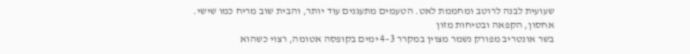שעועית לבנה לרוטב ומחממת לאט. הטעמים מתעגנים עוד יותר, והבית שוב מריח כמו שישי.
אחסון, הקפאה ובטיחות מזון
בשר אונטריב מפורק נשמר מצוין במקרר 3–4 ימים בקופסה אטומה, רצוי כשהוא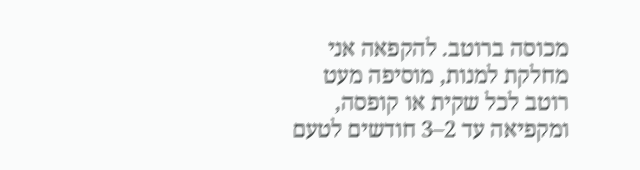מכוסה ברוטב. להקפאה אני מחלקת למנות, מוסיפה מעט רוטב לכל שקית או קופסה, ומקפיאה עד 2–3 חודשים לטעם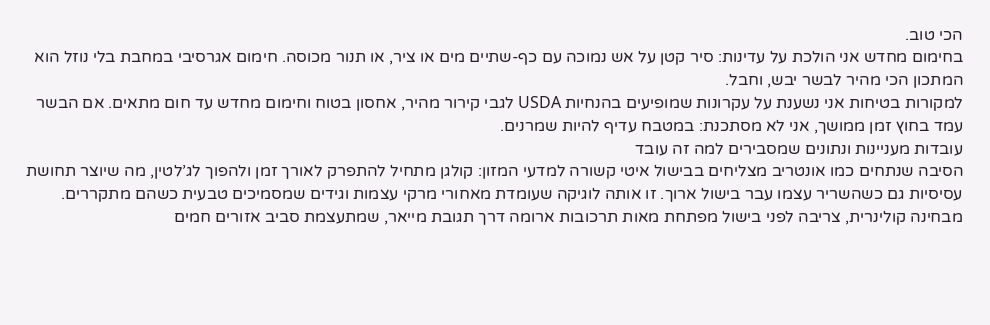הכי טוב.
בחימום מחדש אני הולכת על עדינות: סיר קטן על אש נמוכה עם כף-שתיים מים או ציר, או תנור מכוסה. חימום אגרסיבי במחבת בלי נוזל הוא המתכון הכי מהיר לבשר יבש, וחבל.
למקורות בטיחות אני נשענת על עקרונות שמופיעים בהנחיות USDA לגבי קירור מהיר, אחסון בטוח וחימום מחדש עד חום מתאים. אם הבשר עמד בחוץ זמן ממושך, אני לא מסתכנת: במטבח עדיף להיות שמרנים.
עובדות מעניינות ונתונים שמסבירים למה זה עובד
הסיבה שנתחים כמו אונטריב מצליחים בבישול איטי קשורה למדעי המזון: קולגן מתחיל להתפרק לאורך זמן ולהפוך לג’לטין, מה שיוצר תחושת עסיסיות גם כשהשריר עצמו עבר בישול ארוך. זו אותה לוגיקה שעומדת מאחורי מרקי עצמות וגידים שמסמיכים טבעית כשהם מתקררים.
מבחינה קולינרית, צריבה לפני בישול מפתחת מאות תרכובות ארומה דרך תגובת מייאר, שמתעצמת סביב אזורים חמים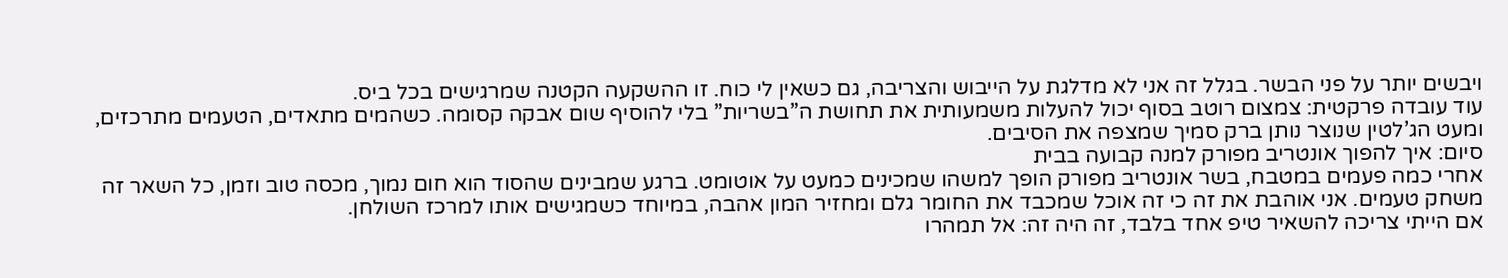ויבשים יותר על פני הבשר. בגלל זה אני לא מדלגת על הייבוש והצריבה, גם כשאין לי כוח. זו ההשקעה הקטנה שמרגישים בכל ביס.
עוד עובדה פרקטית: צמצום רוטב בסוף יכול להעלות משמעותית את תחושת ה”בשריות” בלי להוסיף שום אבקה קסומה. כשהמים מתאדים, הטעמים מתרכזים, ומעט הג’לטין שנוצר נותן ברק סמיך שמצפה את הסיבים.
סיום: איך להפוך אונטריב מפורק למנה קבועה בבית
אחרי כמה פעמים במטבח, בשר אונטריב מפורק הופך למשהו שמכינים כמעט על אוטומט. ברגע שמבינים שהסוד הוא חום נמוך, מכסה טוב וזמן, כל השאר זה משחק טעמים. אני אוהבת את זה כי זה אוכל שמכבד את החומר גלם ומחזיר המון אהבה, במיוחד כשמגישים אותו למרכז השולחן.
אם הייתי צריכה להשאיר טיפ אחד בלבד, זה היה זה: אל תמהרו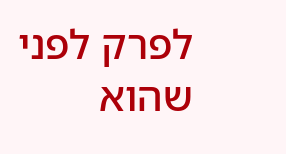לפרק לפני שהוא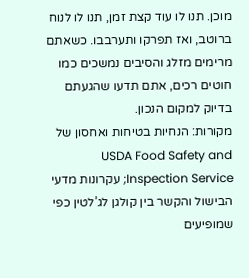מוכן. תנו לו עוד קצת זמן, תנו לו לנוח ברוטב, ואז תפרקו ותערבבו. כשאתם מרימים מזלג והסיבים נמשכים כמו חוטים רכים, אתם תדעו שהגעתם בדיוק למקום הנכון.
מקורות: הנחיות בטיחות ואחסון של USDA Food Safety and Inspection Service; עקרונות מדעי הבישול והקשר בין קולגן לג’לטין כפי שמופיעים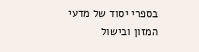בספרי יסוד של מדעי המזון ובישול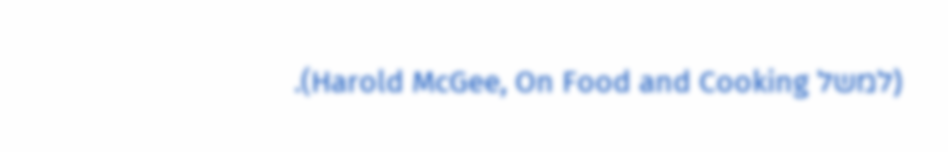(למשל Harold McGee, On Food and Cooking).